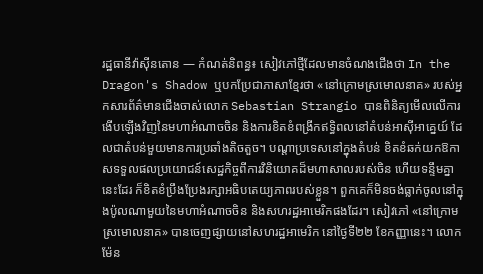រដ្ឋធានីវ៉ាស៊ីនតោន — កំណត់និពន្ធ៖ សៀវភៅថ្មីដែលមានចំណងជើងថា In the Dragon's Shadow ឬបកប្រែជាភាសាខ្មែរថា «នៅក្រោមស្រមោលនាគ» របស់អ្នកសារព័ត៌មានជើងចាស់លោក Sebastian Strangio បានពិនិត្យមើលលើការងើបឡើងវិញនៃមហាអំណាចចិន និងការខិតខំពង្រីកឥទ្ធិពលនៅតំបន់អាស៊ីអាគ្នេយ៍ ដែលជាតំបន់មួយមានការប្រឆាំងតិចតួច។ បណ្តាប្រទេសនៅក្នុងតំបន់ ខិតខំឆក់យកឱកាសទទួលផលប្រយោជន៍សេដ្ឋកិច្ចពីការវិនិយោគដ៏មហាសាលរបស់ចិន ហើយទន្ទឹមគ្នានេះដែរ ក៏ខិតខំប្រឹងប្រែងរក្សាអធិបតេយ្យភាពរបស់ខ្លួន។ ពួកគេក៏មិនចង់ធ្លាក់ចូលនៅក្នុងប៉ូលណាមួយនៃមហាអំណាចចិន និងសហរដ្ឋអាមេរិកផងដែរ។ សៀវភៅ «នៅក្រោមស្រមោលនាគ» បានចេញផ្សាយនៅសហរដ្ឋអាមេរិក នៅថ្ងៃទី២២ ខែកញ្ញានេះ។ លោក ម៉ែន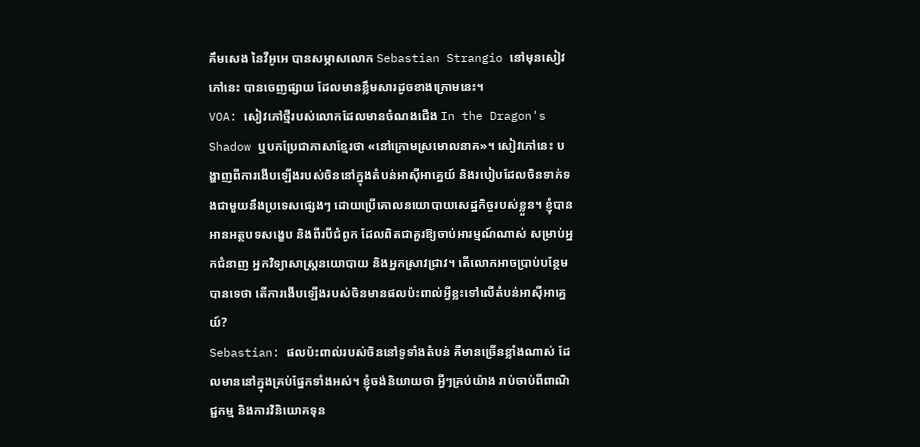គឹមសេង នៃវីអូអេ បានសម្ភាសលោក Sebastian Strangio នៅមុនសៀវភៅនេះ បានចេញផ្សាយ ដែលមានខ្លឹមសារដូចខាងក្រោមនេះ។
VOA: សៀវភៅថ្មីរបស់លោកដែលមានចំណងជើង In the Dragon's Shadow ឬបកប្រែជាភាសាខ្មែរថា «នៅក្រោមស្រមោលនាគ»។ សៀវភៅនេះ បង្ហាញពីការងើបឡើងរបស់ចិននៅក្នុងតំបន់អាស៊ីអាគ្នេយ៍ និងរបៀបដែលចិនទាក់ទងជាមួយនឹងប្រទេសផ្សេងៗ ដោយប្រើគោលនយោបាយសេដ្ឋកិច្ចរបស់ខ្លួន។ ខ្ញុំបានអានអត្ថបទសង្ខេប និងពីរបីជំពូក ដែលពិតជាគួរឱ្យចាប់អារម្មណ៍ណាស់ សម្រាប់អ្នកជំនាញ អ្នកវិទ្យាសាស្ត្រនយោបាយ និងអ្នកស្រាវជ្រាវ។ តើលោកអាចប្រាប់បន្ថែមបានទេថា តើការងើបឡើងរបស់ចិនមានផលប៉ះពាល់អ្វីខ្លះទៅលើតំបន់អាស៊ីអាគ្នេយ៍?
Sebastian: ផលប៉ះពាល់របស់ចិននៅទូទាំងតំបន់ គឺមានច្រើនខ្លាំងណាស់ ដែលមាននៅក្នុងគ្រប់ផ្នែកទាំងអស់។ ខ្ញុំចង់និយាយថា អ្វីៗគ្រប់យ៉ាង រាប់ចាប់ពីពាណិជ្ជកម្ម និងការវិនិយោគទុន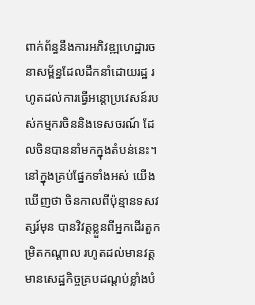ពាក់ព័ន្ធនឹងការអភិវឌ្ឍហេដ្ឋារចនាសម្ព័ន្ធដែលដឹកនាំដោយរដ្ឋ រហូតដល់ការធ្វើអន្តោប្រវេសន៍របស់កម្មករចិននិងទេសចរណ៍ ដែលចិនបាននាំមកក្នុងតំបន់នេះ។ នៅក្នុងគ្រប់ផ្នែកទាំងអស់ យើងឃើញថា ចិនកាលពីប៉ុន្មានទសវត្សរ៍មុន បានវិវត្តខ្លួនពីអ្នកដើរតួកម្រិតកណ្តាល រហូតដល់មានវត្តមានសេដ្ឋកិច្ចគ្របដណ្តប់ខ្លាំងបំ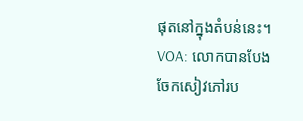ផុតនៅក្នុងតំបន់នេះ។
VOA: លោកបានបែងចែកសៀវភៅរប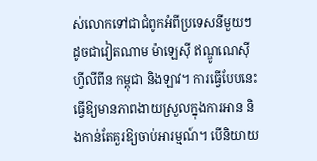ស់លោកទៅជាជំពូកអំពីប្រទេសនីមួយៗ ដូចជាវៀតណាម ម៉ាឡេស៊ី ឥណ្ឌូណេស៊ី ហ្វីលីពីន កម្ពុជា និងឡាវ។ ការធ្វើបែបនេះធ្វើឱ្យមានភាពងាយស្រួលក្នុងការអាន និងកាន់តែគួរឱ្យចាប់អារម្មណ៍។ បើនិយាយ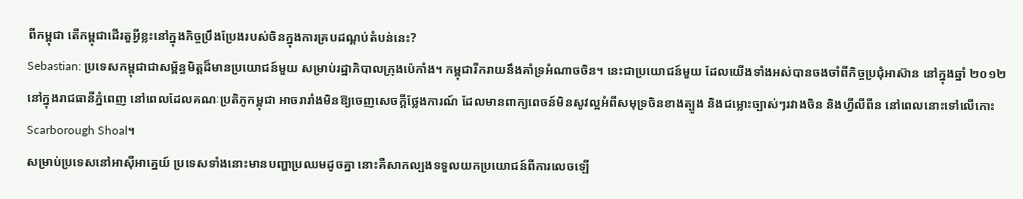ពីកម្ពុជា តើកម្ពុជាដើរតួអ្វីខ្លះនៅក្នុងកិច្ចប្រឹងប្រែងរបស់ចិនក្នុងការគ្របដណ្តប់តំបន់នេះ?
Sebastian: ប្រទេសកម្ពុជាជាសម្ព័ន្ធមិត្តដ៏មានប្រយោជន៍មួយ សម្រាប់រដ្ឋាភិបាលក្រុងប៉េកាំង។ កម្ពុជារីករាយនឹងគាំទ្រអំណាចចិន។ នេះជាប្រយោជន៍មួយ ដែលយើងទាំងអស់បានចងចាំពីកិច្ចប្រជុំអាស៊ាន នៅក្នុងឆ្នាំ ២០១២ នៅក្នុងរាជធានីភ្នំពេញ នៅពេលដែលគណៈប្រតិភូកម្ពុជា អាចរារាំងមិនឱ្យចេញសេចក្តីថ្លែងការណ៍ ដែលមានពាក្យពេចន៍មិនសូវល្អអំពីសមុទ្រចិនខាងត្បូង និងជម្លោះច្បាស់ៗរវាងចិន និងហ្វីលីពីន នៅពេលនោះទៅលើកោះ Scarborough Shoal។
សម្រាប់ប្រទេសនៅអាស៊ីអាគ្នេយ៍ ប្រទេសទាំងនោះមានបញ្ហាប្រឈមដូចគ្នា នោះគឺសាកល្បងទទួលយកប្រយោជន៍ពីការលេចឡើ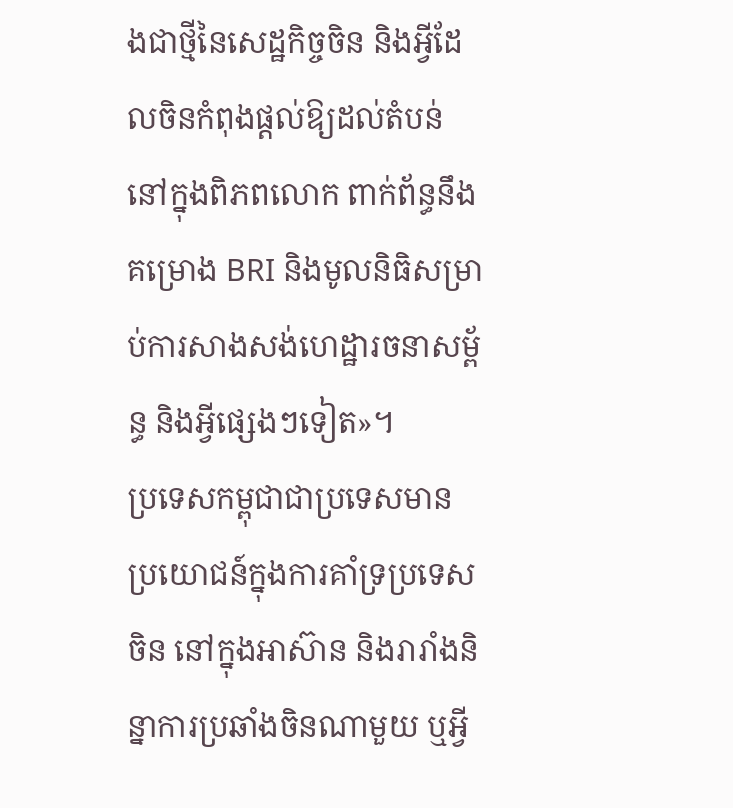ងជាថ្មីនៃសេដ្ឋកិច្ចចិន និងអ្វីដែលចិនកំពុងផ្តល់ឱ្យដល់តំបន់នៅក្នុងពិភពលោក ពាក់ព័ន្ធនឹងគម្រោង BRI និងមូលនិធិសម្រាប់ការសាងសង់ហេដ្ឋារចនាសម្ព័ន្ធ និងអ្វីផ្សេងៗទៀត»។
ប្រទេសកម្ពុជាជាប្រទេសមានប្រយោជន៍ក្នុងការគាំទ្រប្រទេសចិន នៅក្នុងអាស៊ាន និងរារាំងនិន្នាការប្រឆាំងចិនណាមួយ ឬអ្វី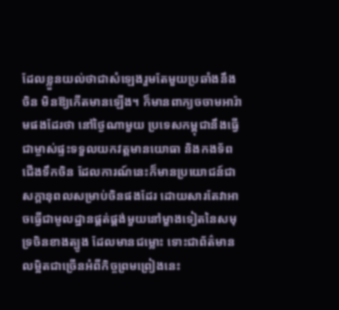ដែលខ្លួនយល់ថាជាសំឡេងរួមតែមួយប្រឆាំងនឹងចិន មិនឱ្យកើតមានឡើង។ ក៏មានពាក្យចចាមអារ៉ាមផងដែរថា នៅថ្ងៃណាមួយ ប្រទេសកម្ពុជានឹងធ្វើជាម្ចាស់ផ្ទះទទួលយកវត្តមានយោធា និងកងទ័ពជើងទឹកចិន ដែលការណ៍នេះក៏មានប្រយោជន៍ជាសក្តានុពលសម្រាប់ចិនផងដែរ ដោយសារតែវាអាចធ្វើជាមូលដ្ឋានផ្គត់ផ្គង់មួយនៅម្ខាងទៀតនៃសមុទ្រចិនខាងត្បូង ដែលមានជម្លោះ ទោះជាព័ត៌មានលម្អិតជាច្រើនអំពីកិច្ចព្រមព្រៀងនេះ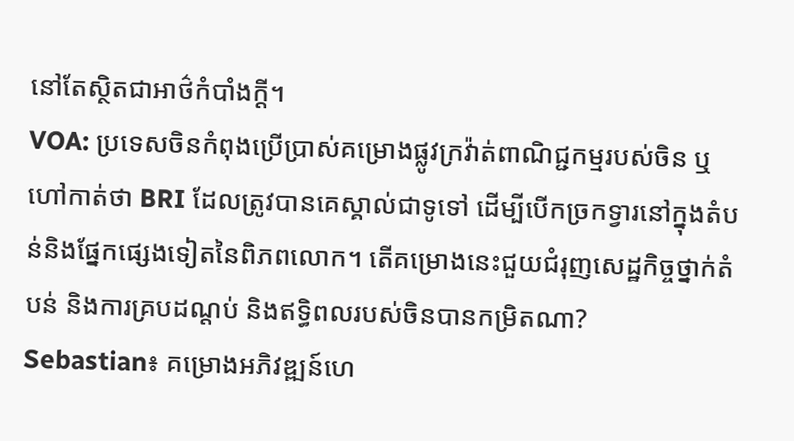នៅតែស្ថិតជាអាថ៌កំបាំងក្តី។
VOA: ប្រទេសចិនកំពុងប្រើប្រាស់គម្រោងផ្លូវក្រវ៉ាត់ពាណិជ្ជកម្មរបស់ចិន ឬហៅកាត់ថា BRI ដែលត្រូវបានគេស្គាល់ជាទូទៅ ដើម្បីបើកច្រកទ្វារនៅក្នុងតំបន់និងផ្នែកផ្សេងទៀតនៃពិភពលោក។ តើគម្រោងនេះជួយជំរុញសេដ្ឋកិច្ចថ្នាក់តំបន់ និងការគ្របដណ្តប់ និងឥទ្ធិពលរបស់ចិនបានកម្រិតណា?
Sebastian៖ គម្រោងអភិវឌ្ឍន៍ហេ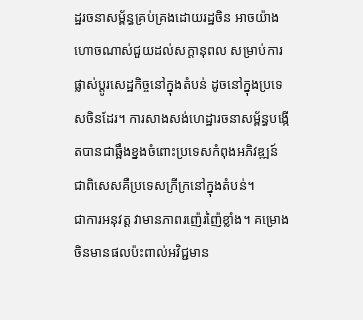ដ្ឋរចនាសម្ព័ន្ធគ្រប់គ្រងដោយរដ្ឋចិន អាចយ៉ាងហោចណាស់ជួយដល់សក្តានុពល សម្រាប់ការផ្លាស់ប្តូរសេដ្ឋកិច្ចនៅក្នុងតំបន់ ដូចនៅក្នុងប្រទេសចិនដែរ។ ការសាងសង់ហេដ្ឋារចនាសម្ព័ន្ធបង្កើតបានជាឆ្អឹងខ្នងចំពោះប្រទេសកំពុងអភិវឌ្ឍន៍ ជាពិសេសគឺប្រទេសក្រីក្រនៅក្នុងតំបន់។
ជាការអនុវត្ត វាមានភាពរញ៉េរញ៉ៃខ្លាំង។ គម្រោងចិនមានផលប៉ះពាល់អវិជ្ជមាន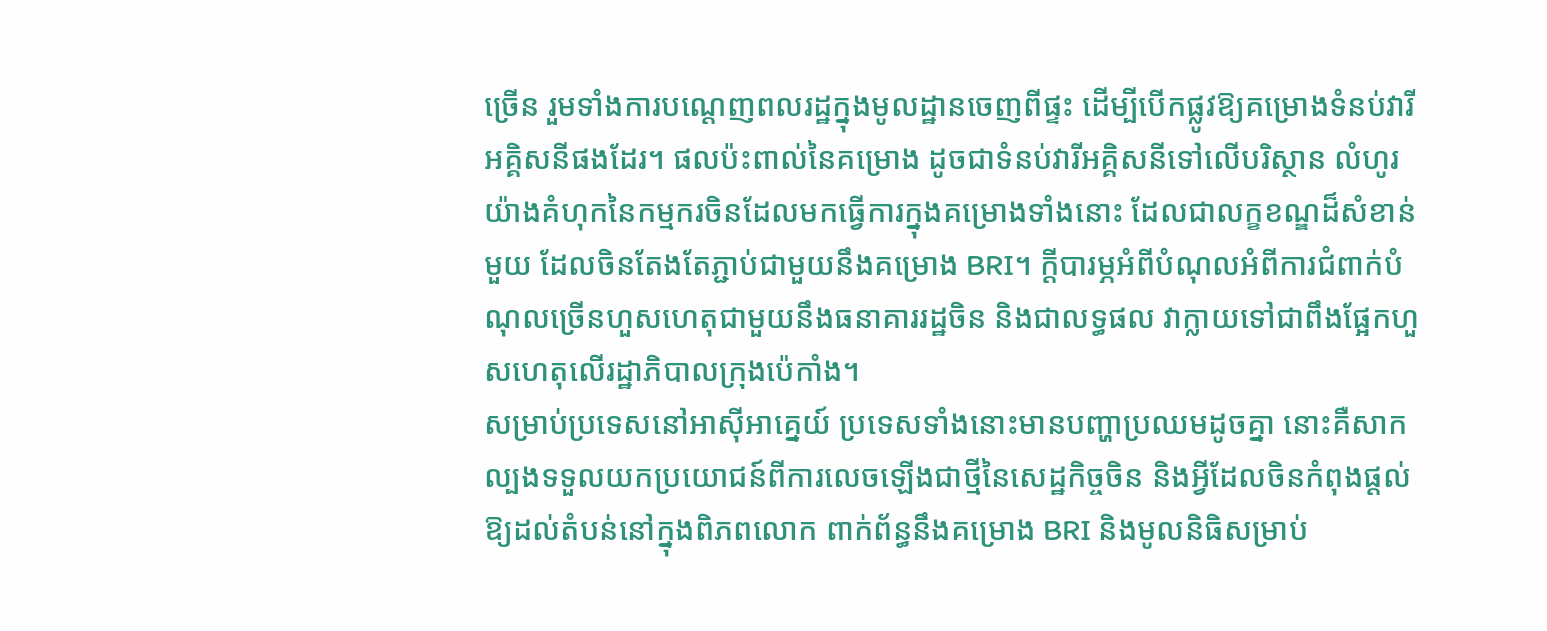ច្រើន រួមទាំងការបណ្តេញពលរដ្ឋក្នុងមូលដ្ឋានចេញពីផ្ទះ ដើម្បីបើកផ្លូវឱ្យគម្រោងទំនប់វារីអគ្គិសនីផងដែរ។ ផលប៉ះពាល់នៃគម្រោង ដូចជាទំនប់វារីអគ្គិសនីទៅលើបរិស្ថាន លំហូរយ៉ាងគំហុកនៃកម្មករចិនដែលមកធ្វើការក្នុងគម្រោងទាំងនោះ ដែលជាលក្ខខណ្ឌដ៏សំខាន់មួយ ដែលចិនតែងតែភ្ជាប់ជាមួយនឹងគម្រោង BRI។ ក្តីបារម្ភអំពីបំណុលអំពីការជំពាក់បំណុលច្រើនហួសហេតុជាមួយនឹងធនាគាររដ្ឋចិន និងជាលទ្ធផល វាក្លាយទៅជាពឹងផ្អែកហួសហេតុលើរដ្ឋាភិបាលក្រុងប៉េកាំង។
សម្រាប់ប្រទេសនៅអាស៊ីអាគ្នេយ៍ ប្រទេសទាំងនោះមានបញ្ហាប្រឈមដូចគ្នា នោះគឺសាកល្បងទទួលយកប្រយោជន៍ពីការលេចឡើងជាថ្មីនៃសេដ្ឋកិច្ចចិន និងអ្វីដែលចិនកំពុងផ្តល់ឱ្យដល់តំបន់នៅក្នុងពិភពលោក ពាក់ព័ន្ធនឹងគម្រោង BRI និងមូលនិធិសម្រាប់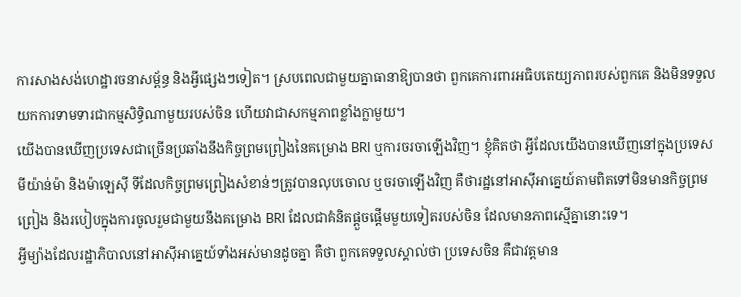ការសាងសង់ហេដ្ឋារចនាសម្ព័ន្ធ និងអ្វីផ្សេងៗទៀត។ ស្របពេលជាមួយគ្នាធានាឱ្យបានថា ពួកគេការពារអធិបតេយ្យភាពរបស់ពួកគេ និងមិនទទួលយកការទាមទារជាកម្មសិទ្ធិណាមួយរបស់ចិន ហើយវាជាសកម្មភាពខ្លាំងក្លាមួយ។
យើងបានឃើញប្រទេសជាច្រើនប្រឆាំងនឹងកិច្ចព្រមព្រៀងនៃគម្រោង BRI ឬការចរចាឡើងវិញ។ ខ្ញុំគិតថា អ្វីដែលយើងបានឃើញនៅក្នុងប្រទេសមីយ៉ាន់ម៉ា និងម៉ាឡេស៊ី ទីដែលកិច្ចព្រមព្រៀងសំខាន់ៗត្រូវបានលុបចោល ឬចរចាឡើងវិញ គឺថារដ្ឋនៅអាស៊ីអាគ្នេយ៍តាមពិតទៅមិនមានកិច្ចព្រមព្រៀង និងរបៀបក្នុងការចូលរួមជាមួយនឹងគម្រោង BRI ដែលជាគំនិតផ្តួចផ្តើមមួយទៀតរបស់ចិន ដែលមានភាពស្មើគ្នានោះទេ។
អ្វីម្យ៉ាងដែលរដ្ឋាភិបាលនៅអាស៊ីអាគ្នេយ៍ទាំងអស់មានដូចគ្នា គឺថា ពួកគេទទួលស្គាល់ថា ប្រទេសចិន គឺជាវត្តមាន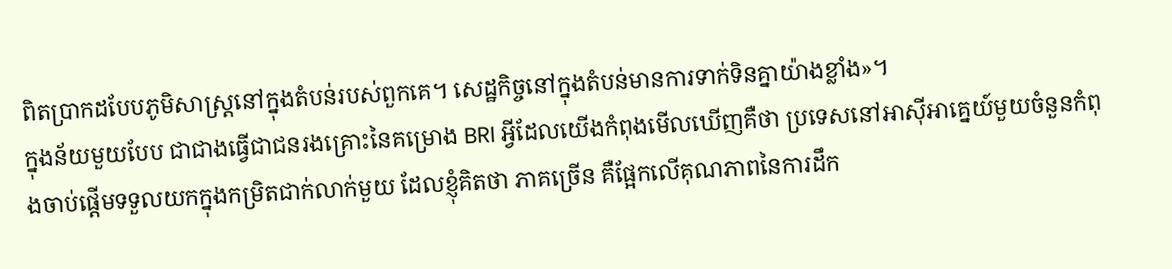ពិតប្រាកដបែបភូមិសាស្ត្រនៅក្នុងតំបន់របស់ពួកគេ។ សេដ្ឋកិច្ចនៅក្នុងតំបន់មានការទាក់ទិនគ្នាយ៉ាងខ្លាំង»។
ក្នុងន័យមួយបែប ជាជាងធ្វើជាជនរងគ្រោះនៃគម្រោង BRI អ្វីដែលយើងកំពុងមើលឃើញគឺថា ប្រទេសនៅអាស៊ីអាគ្នេយ៍មួយចំនួនកំពុងចាប់ផ្តើមទទួលយកក្នុងកម្រិតជាក់លាក់មួយ ដែលខ្ញុំគិតថា ភាគច្រើន គឺផ្អែកលើគុណភាពនៃការដឹក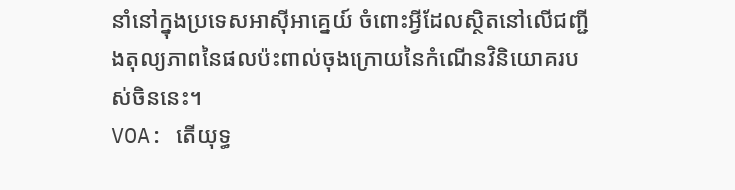នាំនៅក្នុងប្រទេសអាស៊ីអាគ្នេយ៍ ចំពោះអ្វីដែលស្ថិតនៅលើជញ្ជីងតុល្យភាពនៃផលប៉ះពាល់ចុងក្រោយនៃកំណើនវិនិយោគរបស់ចិននេះ។
VOA: តើយុទ្ធ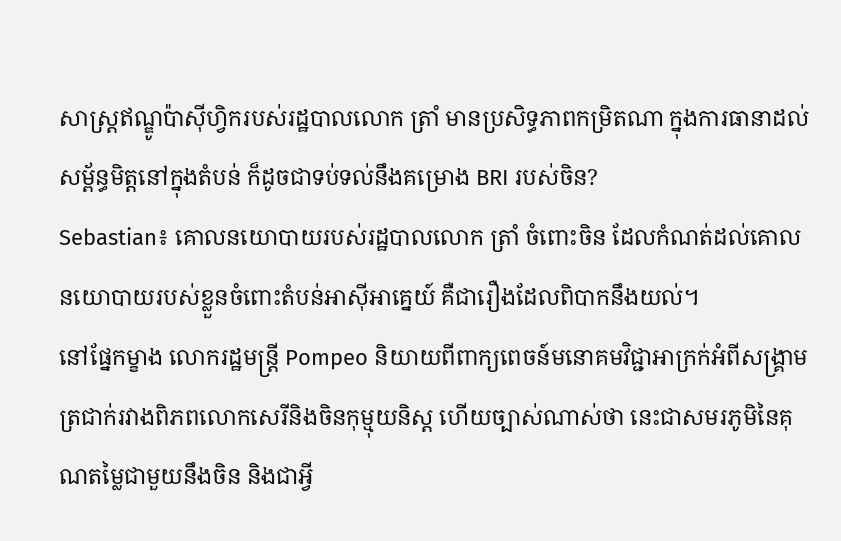សាស្ត្រឥណ្ឌូប៉ាស៊ីហ្វិករបស់រដ្ឋបាលលោក ត្រាំ មានប្រសិទ្ធភាពកម្រិតណា ក្នុងការធានាដល់សម្ព័ន្ធមិត្តនៅក្នុងតំបន់ ក៏ដូចជាទប់ទល់នឹងគម្រោង BRI របស់ចិន?
Sebastian៖ គោលនយោបាយរបស់រដ្ឋបាលលោក ត្រាំ ចំពោះចិន ដែលកំណត់ដល់គោលនយោបាយរបស់ខ្លួនចំពោះតំបន់អាស៊ីអាគ្នេយ៍ គឺជារឿងដែលពិបាកនឹងយល់។
នៅផ្នែកម្ខាង លោករដ្ឋមន្ត្រី Pompeo និយាយពីពាក្យពេចន៍មនោគមវិជ្ជាអាក្រក់អំពីសង្គ្រាមត្រជាក់រវាងពិភពលោកសេរីនិងចិនកុម្មុយនិស្ត ហើយច្បាស់ណាស់ថា នេះជាសមរភូមិនៃគុណតម្លៃជាមួយនឹងចិន និងជាអ្វី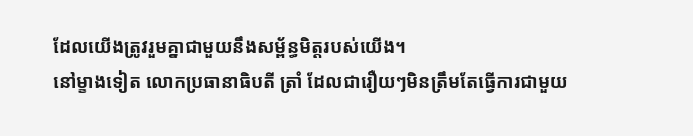ដែលយើងត្រូវរួមគ្នាជាមួយនឹងសម្ព័ន្ធមិត្តរបស់យើង។
នៅម្ខាងទៀត លោកប្រធានាធិបតី ត្រាំ ដែលជារឿយៗមិនត្រឹមតែធ្វើការជាមួយ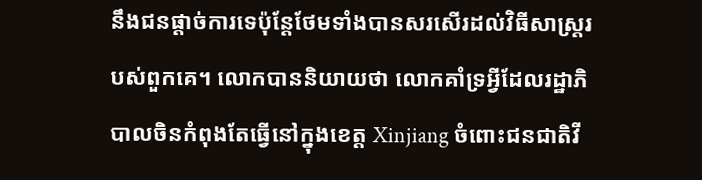នឹងជនផ្តាច់ការទេប៉ុន្តែថែមទាំងបានសរសើរដល់វិធីសាស្ត្ររបស់ពួកគេ។ លោកបាននិយាយថា លោកគាំទ្រអ្វីដែលរដ្ឋាភិបាលចិនកំពុងតែធ្វើនៅក្នុងខេត្ត Xinjiang ចំពោះជនជាតិវី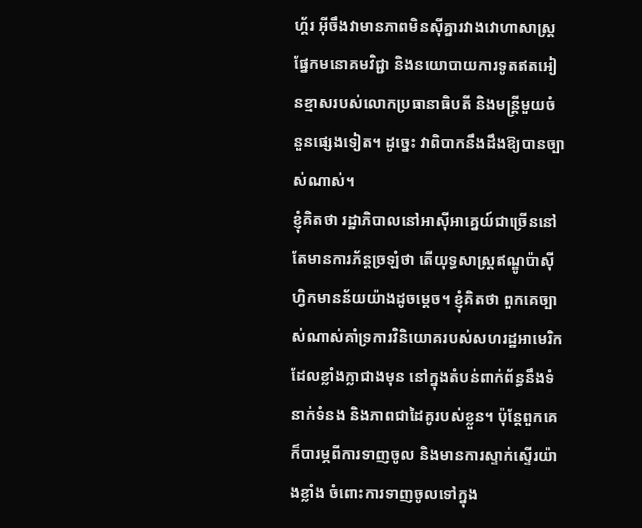ហ្គ័រ អ៊ីចឹងវាមានភាពមិនស៊ីគ្នារវាងវោហាសាស្ត្រផ្នែកមនោគមវិជ្ជា និងនយោបាយការទូតឥតអៀនខ្មាសរបស់លោកប្រធានាធិបតី និងមន្ត្រីមួយចំនួនផ្សេងទៀត។ ដូច្នេះ វាពិបាកនឹងដឹងឱ្យបានច្បាស់ណាស់។
ខ្ញុំគិតថា រដ្ឋាភិបាលនៅអាស៊ីអាគ្នេយ៍ជាច្រើននៅតែមានការភ័ន្តច្រឡំថា តើយុទ្ធសាស្ត្រឥណ្ឌូប៉ាស៊ីហ្វិកមានន័យយ៉ាងដូចម្តេច។ ខ្ញុំគិតថា ពួកគេច្បាស់ណាស់គាំទ្រការវិនិយោគរបស់សហរដ្ឋអាមេរិកដែលខ្លាំងក្លាជាងមុន នៅក្នុងតំបន់ពាក់ព័ន្ធនឹងទំនាក់ទំនង និងភាពជាដៃគូរបស់ខ្លួន។ ប៉ុន្តែពួកគេក៏បារម្ភពីការទាញចូល និងមានការស្ទាក់ស្ទើរយ៉ាងខ្លាំង ចំពោះការទាញចូលទៅក្នុង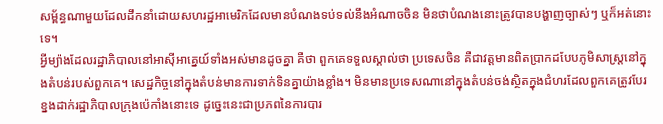សម្ព័ន្ធណាមួយដែលដឹកនាំដោយសហរដ្ឋអាមេរិកដែលមានបំណងទប់ទល់នឹងអំណាចចិន មិនថាបំណងនោះត្រូវបានបង្ហាញច្បាស់ៗ ឬក៏អត់នោះទេ។
អ្វីម្យ៉ាងដែលរដ្ឋាភិបាលនៅអាស៊ីអាគ្នេយ៍ទាំងអស់មានដូចគ្នា គឺថា ពួកគេទទួលស្គាល់ថា ប្រទេសចិន គឺជាវត្តមានពិតប្រាកដបែបភូមិសាស្ត្រនៅក្នុងតំបន់របស់ពួកគេ។ សេដ្ឋកិច្ចនៅក្នុងតំបន់មានការទាក់ទិនគ្នាយ៉ាងខ្លាំង។ មិនមានប្រទេសណានៅក្នុងតំបន់ចង់ស្ថិតក្នុងជំហរដែលពួកគេត្រូវបែរខ្នងដាក់រដ្ឋាភិបាលក្រុងប៉េកាំងនោះទេ ដូច្នេះនេះជាប្រភពនៃការបារ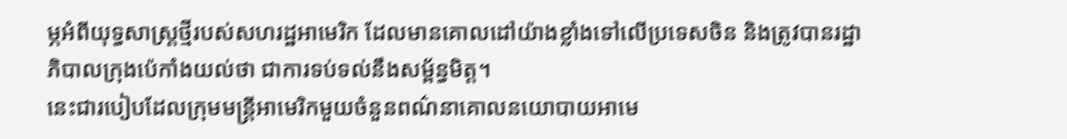ម្ភអំពីយុទ្ធសាស្ត្រថ្មីរបស់សហរដ្ឋអាមេរិក ដែលមានគោលដៅយ៉ាងខ្លាំងទៅលើប្រទេសចិន និងត្រូវបានរដ្ឋាភិបាលក្រុងប៉េកាំងយល់ថា ជាការទប់ទល់នឹងសម្ព័ន្ធមិត្ត។
នេះជារបៀបដែលក្រុមមន្ត្រីអាមេរិកមួយចំនួនពណ៌នាគោលនយោបាយអាមេ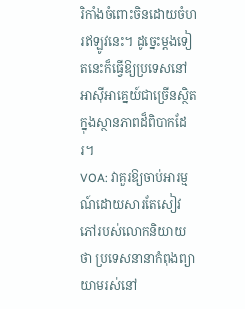រិកាំងចំពោះចិនដោយចំហរឥឡូវនេះ។ ដូច្នេះម្តងទៀតនេះក៏ធ្វើឱ្យប្រទេសនៅអាស៊ីអាគ្នេយ៍ជាច្រើនស្ថិតក្នុងស្ថានភាពដ៏ពិបាកដែរ។
VOA: វាគួរឱ្យចាប់អារម្មណ៍ដោយសារតែសៀវភៅរបស់លោកនិយាយថា ប្រទេសនានាកំពុងព្យាយាមរស់នៅ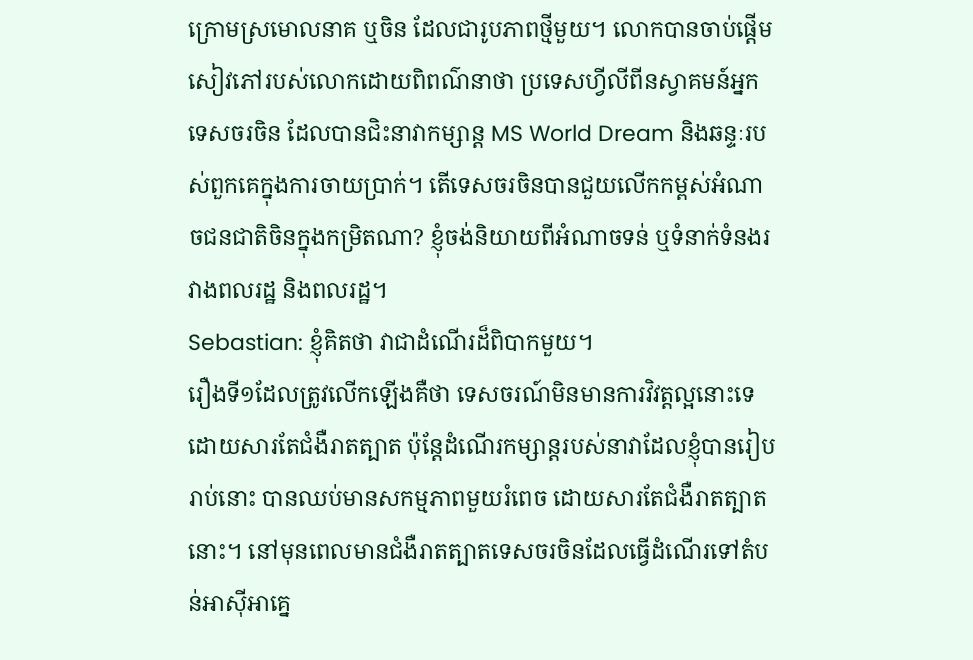ក្រោមស្រមោលនាគ ឬចិន ដែលជារូបភាពថ្មីមួយ។ លោកបានចាប់ផ្តើមសៀវភៅរបស់លោកដោយពិពណ៌នាថា ប្រទេសហ្វីលីពីនស្វាគមន៍អ្នកទេសចរចិន ដែលបានជិះនាវាកម្សាន្ត MS World Dream និងឆន្ទៈរបស់ពួកគេក្នុងការចាយប្រាក់។ តើទេសចរចិនបានជួយលើកកម្ពស់អំណាចជនជាតិចិនក្នុងកម្រិតណា? ខ្ញុំចង់និយាយពីអំណាចទន់ ឬទំនាក់ទំនងរវាងពលរដ្ឋ និងពលរដ្ឋ។
Sebastian: ខ្ញុំគិតថា វាជាដំណើរដ៏ពិបាកមួយ។
រឿងទី១ដែលត្រូវលើកឡើងគឺថា ទេសចរណ៍មិនមានការវិវត្តល្អនោះទេ ដោយសារតែជំងឺរាតត្បាត ប៉ុន្តែដំណើរកម្សាន្តរបស់នាវាដែលខ្ញុំបានរៀបរាប់នោះ បានឈប់មានសកម្មភាពមួយរំពេច ដោយសារតែជំងឺរាតត្បាតនោះ។ នៅមុនពេលមានជំងឺរាតត្បាតទេសចរចិនដែលធ្វើដំណើរទៅតំបន់អាស៊ីអាគ្នេ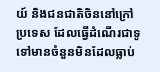យ៍ និងជនជាតិចិននៅក្រៅប្រទេស ដែលធ្វើដំណើរជាទូទៅមានចំនួនមិនដែលធ្លាប់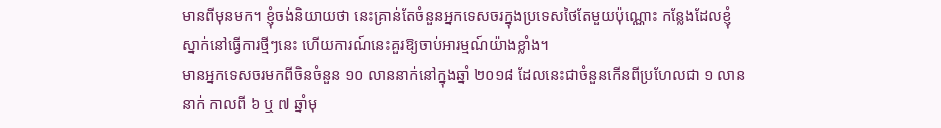មានពីមុនមក។ ខ្ញុំចង់និយាយថា នេះគ្រាន់តែចំនួនអ្នកទេសចរក្នុងប្រទេសថៃតែមួយប៉ុណ្ណោះ កន្លែងដែលខ្ញុំស្នាក់នៅធ្វើការថ្មីៗនេះ ហើយការណ៍នេះគួរឱ្យចាប់អារម្មណ៍យ៉ាងខ្លាំង។
មានអ្នកទេសចរមកពីចិនចំនួន ១០ លាននាក់នៅក្នុងឆ្នាំ ២០១៨ ដែលនេះជាចំនួនកើនពីប្រហែលជា ១ លាននាក់ កាលពី ៦ ឬ ៧ ឆ្នាំមុ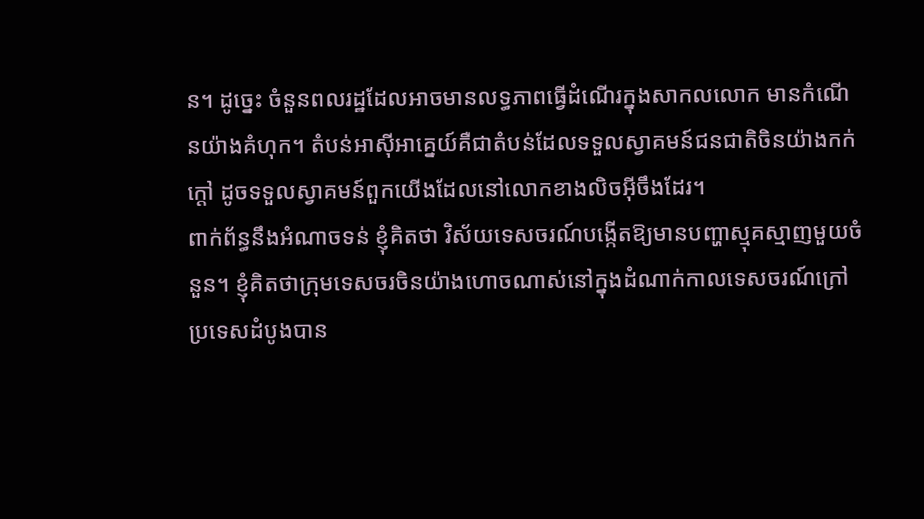ន។ ដូច្នេះ ចំនួនពលរដ្ឋដែលអាចមានលទ្ធភាពធ្វើដំណើរក្នុងសាកលលោក មានកំណើនយ៉ាងគំហុក។ តំបន់អាស៊ីអាគ្នេយ៍គឺជាតំបន់ដែលទទួលស្វាគមន៍ជនជាតិចិនយ៉ាងកក់ក្តៅ ដូចទទួលស្វាគមន៍ពួកយើងដែលនៅលោកខាងលិចអ៊ីចឹងដែរ។
ពាក់ព័ន្ធនឹងអំណាចទន់ ខ្ញុំគិតថា វិស័យទេសចរណ៍បង្កើតឱ្យមានបញ្ហាស្មុគស្មាញមួយចំនួន។ ខ្ញុំគិតថាក្រុមទេសចរចិនយ៉ាងហោចណាស់នៅក្នុងដំណាក់កាលទេសចរណ៍ក្រៅប្រទេសដំបូងបាន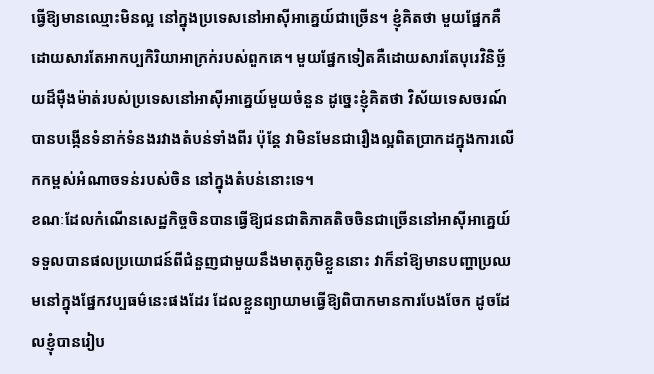ធ្វើឱ្យមានឈ្មោះមិនល្អ នៅក្នុងប្រទេសនៅអាស៊ីអាគ្នេយ៍ជាច្រើន។ ខ្ញុំគិតថា មួយផ្នែកគឺដោយសារតែអាកប្បកិរិយាអាក្រក់របស់ពួកគេ។ មួយផ្នែកទៀតគឺដោយសារតែបុរេវិនិច្ឆ័យដ៏ម៉ឺងម៉ាត់របស់ប្រទេសនៅអាស៊ីអាគ្នេយ៍មួយចំនួន ដូច្នេះខ្ញុំគិតថា វិស័យទេសចរណ៍បានបង្កើនទំនាក់ទំនងរវាងតំបន់ទាំងពីរ ប៉ុន្តែ វាមិនមែនជារឿងល្អពិតប្រាកដក្នុងការលើកកម្ពស់អំណាចទន់របស់ចិន នៅក្នុងតំបន់នោះទេ។
ខណៈដែលកំណើនសេដ្ឋកិច្ចចិនបានធ្វើឱ្យជនជាតិភាគតិចចិនជាច្រើននៅអាស៊ីអាគ្នេយ៍ទទួលបានផលប្រយោជន៍ពីជំនួញជាមួយនឹងមាតុភូមិខ្លួននោះ វាក៏នាំឱ្យមានបញ្ហាប្រឈមនៅក្នុងផ្នែកវប្បធម៌នេះផងដែរ ដែលខ្លួនព្យាយាមធ្វើឱ្យពិបាកមានការបែងចែក ដូចដែលខ្ញុំបានរៀប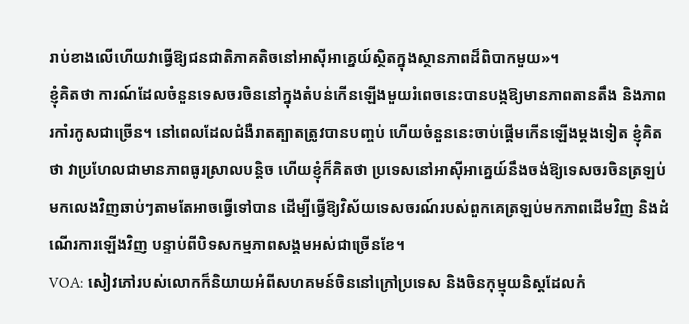រាប់ខាងលើហើយវាធ្វើឱ្យជនជាតិភាគតិចនៅអាស៊ីអាគ្នេយ៍ស្ថិតក្នុងស្ថានភាពដ៏ពិបាកមួយ»។
ខ្ញុំគិតថា ការណ៍ដែលចំនួនទេសចរចិននៅក្នុងតំបន់កើនឡើងមួយរំពេចនេះបានបង្កឱ្យមានភាពតានតឹង និងភាពរកាំរកូសជាច្រើន។ នៅពេលដែលជំងឺរាតត្បាតត្រូវបានបញ្ចប់ ហើយចំនួននេះចាប់ផ្តើមកើនឡើងម្តងទៀត ខ្ញុំគិតថា វាប្រហែលជាមានភាពធូរសា្រលបន្តិច ហើយខ្ញុំក៏គិតថា ប្រទេសនៅអាស៊ីអាគ្នេយ៍នឹងចង់ឱ្យទេសចរចិនត្រឡប់មកលេងវិញឆាប់ៗតាមតែអាចធ្វើទៅបាន ដើម្បីធ្វើឱ្យវិស័យទេសចរណ៍របស់ពួកគេត្រឡប់មកភាពដើមវិញ និងដំណើរការឡើងវិញ បន្ទាប់ពីបិទសកម្មភាពសង្គមអស់ជាច្រើនខែ។
VOA: សៀវភៅរបស់លោកក៏និយាយអំពីសហគមន៍ចិននៅក្រៅប្រទេស និងចិនកុម្មុយនិស្តដែលកំ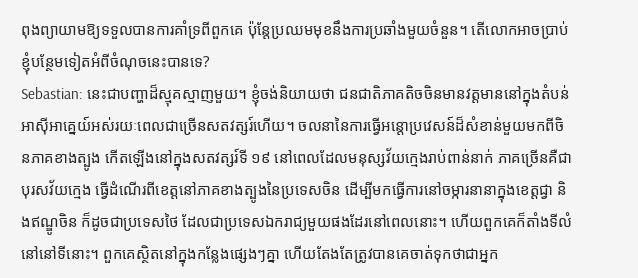ពុងព្យាយាមឱ្យទទួលបានការគាំទ្រពីពួកគេ ប៉ុន្តែប្រឈមមុខនឹងការប្រឆាំងមួយចំនួន។ តើលោកអាចប្រាប់ខ្ញុំបន្ថែមទៀតអំពីចំណុចនេះបានទេ?
Sebastian: នេះជាបញ្ហាដ៏ស្មុគស្មាញមួយ។ ខ្ញុំចង់និយាយថា ជនជាតិភាគតិចចិនមានវត្តមាននៅក្នុងតំបន់អាស៊ីអាគ្នេយ៍អស់រយៈពេលជាច្រើនសតវត្សរ៍ហើយ។ ចលនានៃការធ្វើអន្តោប្រវេសន៍ដ៏សំខាន់មួយមកពីចិនភាគខាងត្បូង កើតឡើងនៅក្នុងសតវត្សរ៍ទី ១៩ នៅពេលដែលមនុស្សវ័យក្មេងរាប់ពាន់នាក់ ភាគច្រើនគឺជាបុរសវ័យក្មេង ធ្វើដំណើរពីខេត្តនៅភាគខាងត្បូងនៃប្រទេសចិន ដើម្បីមកធ្វើការនៅចម្ការនានាក្នុងខេត្តជ្វា និងឥណ្ឌូចិន ក៏ដូចជាប្រទេសថៃ ដែលជាប្រទេសឯករាជ្យមួយផងដែរនៅពេលនោះ។ ហើយពួកគេក៏តាំងទីលំនៅនៅទីនោះ។ ពួកគេស្ថិតនៅក្នុងកន្លែងផ្សេងៗគ្នា ហើយតែងតែត្រូវបានគេចាត់ទុកថាជាអ្នក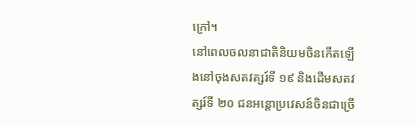ក្រៅ។
នៅពេលចលនាជាតិនិយមចិនកើតឡើងនៅចុងសតវត្សរ៍ទី ១៩ និងដើមសតវត្សរ៍ទី ២០ ជនអន្តោប្រវេសន៍ចិនជាច្រើ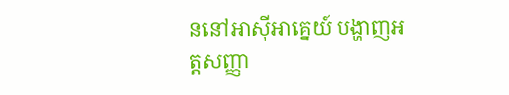ននៅអាស៊ីអាគ្នេយ៍ បង្ហាញអត្តសញ្ញា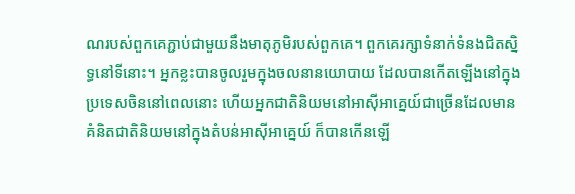ណរបស់ពួកគេភ្ជាប់ជាមួយនឹងមាតុភូមិរបស់ពួកគេ។ ពួកគេរក្សាទំនាក់ទំនងជិតស្និទ្ធនៅទីនោះ។ អ្នកខ្លះបានចូលរួមក្នុងចលនានយោបាយ ដែលបានកើតឡើងនៅក្នុងប្រទេសចិននៅពេលនោះ ហើយអ្នកជាតិនិយមនៅអាស៊ីអាគ្នេយ៍ជាច្រើនដែលមានគំនិតជាតិនិយមនៅក្នុងតំបន់អាស៊ីអាគ្នេយ៍ ក៏បានកើនឡើ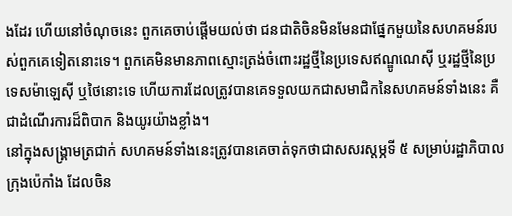ងដែរ ហើយនៅចំណុចនេះ ពួកគេចាប់ផ្តើមយល់ថា ជនជាតិចិនមិនមែនជាផ្នែកមួយនៃសហគមន៍របស់ពួកគេទៀតនោះទេ។ ពួកគេមិនមានភាពស្មោះត្រង់ចំពោះរដ្ឋថ្មីនៃប្រទេសឥណ្ឌូណេស៊ី ឬរដ្ឋថ្មីនៃប្រទេសម៉ាឡេស៊ី ឬថៃនោះទេ ហើយការដែលត្រូវបានគេទទួលយកជាសមាជិកនៃសហគមន៍ទាំងនេះ គឺជាដំណើរការដ៏ពិបាក និងយូរយ៉ាងខ្លាំង។
នៅក្នុងសង្គ្រាមត្រជាក់ សហគមន៍ទាំងនេះត្រូវបានគេចាត់ទុកថាជាសសរស្តម្ភទី ៥ សម្រាប់រដ្ឋាភិបាលក្រុងប៉េកាំង ដែលចិន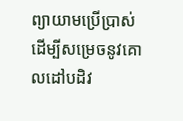ព្យាយាមប្រើប្រាស់ដើម្បីសម្រេចនូវគោលដៅបដិវ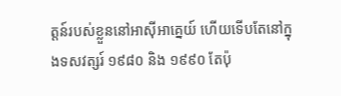ត្តន៍របស់ខ្លួននៅអាស៊ីអាគ្នេយ៍ ហើយទើបតែនៅក្នុងទសវត្សរ៍ ១៩៨០ និង ១៩៩០ តែប៉ុ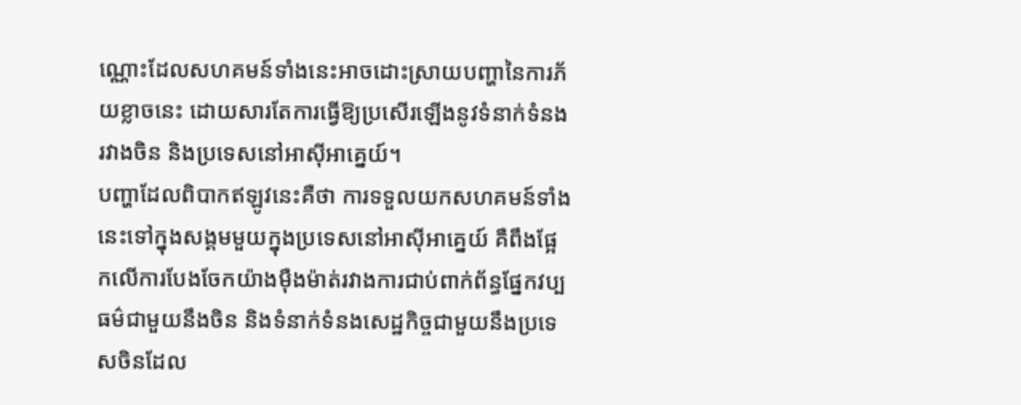ណ្ណោះដែលសហគមន៍ទាំងនេះអាចដោះស្រាយបញ្ហានៃការភ័យខ្លាចនេះ ដោយសារតែការធ្វើឱ្យប្រសើរឡើងនូវទំនាក់ទំនងរវាងចិន និងប្រទេសនៅអាស៊ីអាគ្នេយ៍។
បញ្ហាដែលពិបាកឥឡូវនេះគឺថា ការទទួលយកសហគមន៍ទាំងនេះទៅក្នុងសង្គមមួយក្នុងប្រទេសនៅអាស៊ីអាគ្នេយ៍ គឺពឹងផ្អែកលើការបែងចែកយ៉ាងម៉ឺងម៉ាត់រវាងការជាប់ពាក់ព័ន្ធផ្នែកវប្បធម៌ជាមួយនឹងចិន និងទំនាក់ទំនងសេដ្ឋកិច្ចជាមួយនឹងប្រទេសចិនដែល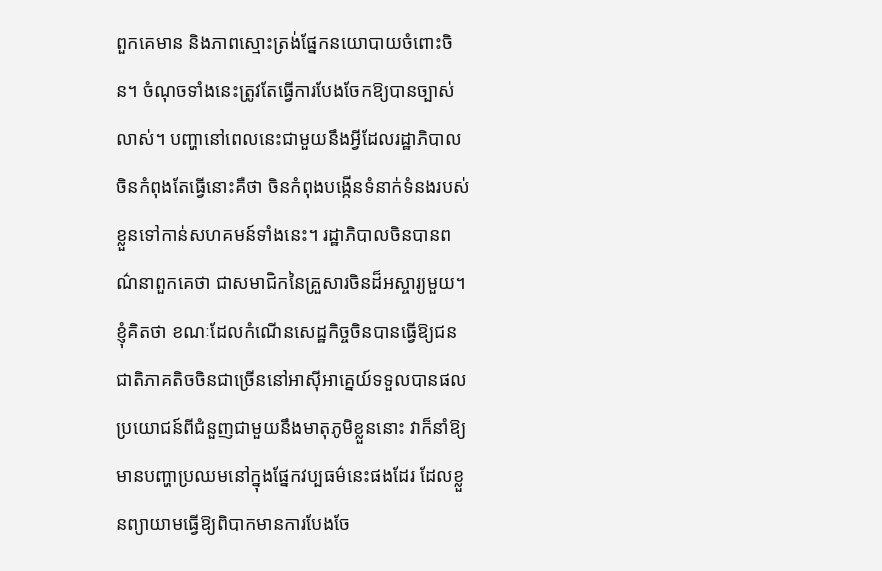ពួកគេមាន និងភាពស្មោះត្រង់ផ្នែកនយោបាយចំពោះចិន។ ចំណុចទាំងនេះត្រូវតែធ្វើការបែងចែកឱ្យបានច្បាស់លាស់។ បញ្ហានៅពេលនេះជាមួយនឹងអ្វីដែលរដ្ឋាភិបាលចិនកំពុងតែធ្វើនោះគឺថា ចិនកំពុងបង្កើនទំនាក់ទំនងរបស់ខ្លួនទៅកាន់សហគមន៍ទាំងនេះ។ រដ្ឋាភិបាលចិនបានពណ៌នាពួកគេថា ជាសមាជិកនៃគ្រួសារចិនដ៏អស្ចារ្យមួយ។
ខ្ញុំគិតថា ខណៈដែលកំណើនសេដ្ឋកិច្ចចិនបានធ្វើឱ្យជនជាតិភាគតិចចិនជាច្រើននៅអាស៊ីអាគ្នេយ៍ទទួលបានផលប្រយោជន៍ពីជំនួញជាមួយនឹងមាតុភូមិខ្លួននោះ វាក៏នាំឱ្យមានបញ្ហាប្រឈមនៅក្នុងផ្នែកវប្បធម៌នេះផងដែរ ដែលខ្លួនព្យាយាមធ្វើឱ្យពិបាកមានការបែងចែ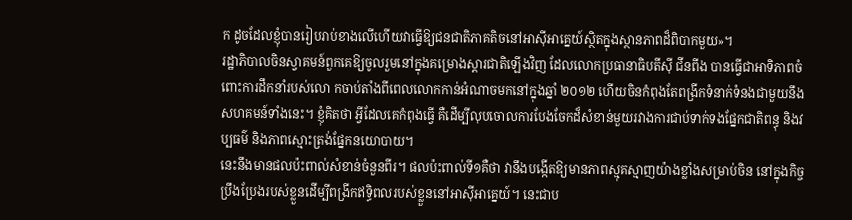ក ដូចដែលខ្ញុំបានរៀបរាប់ខាងលើហើយវាធ្វើឱ្យជនជាតិភាគតិចនៅអាស៊ីអាគ្នេយ៍ស្ថិតក្នុងស្ថានភាពដ៏ពិបាកមួយ»។
រដ្ឋាភិបាលចិនស្វាគមន៍ពួកគេឱ្យចូលរួមនៅក្នុងគម្រោងស្តារជាតិឡើងវិញ ដែលលោកប្រធានាធិបតីស៊ី ជីនពីង បានធ្វើជាអាទិភាពចំពោះការដឹកនាំរបស់លោ កចាប់តាំងពីពេលលោកកាន់អំណាចមកនៅក្នុងឆ្នាំ ២០១២ ហើយចិនកំពុងតែពង្រីកទំនាក់ទំនងជាមួយនឹងសហគមន៍ទាំងនេះ។ ខ្ញុំគិតថា អ្វីដែលគេកំពុងធ្វើ គឺដើម្បីលុបចោលការបែងចែកដ៏សំខាន់មួយរវាងការជាប់ទាក់ទងផ្នែកជាតិពន្ធុ និងវប្បធម៌ និងភាពស្មោះត្រង់ផ្នែកនយោបាយ។
នេះនឹងមានផលប៉ះពាល់សំខាន់ចំនួនពីរ។ ផលប៉ះពាល់ទី១គឺថា វានឹងបង្កើតឱ្យមានភាពស្មុគស្មាញយ៉ាងខ្លាំងសម្រាប់ចិន នៅក្នុងកិច្ចប្រឹងប្រែងរបស់ខ្លួនដើម្បីពង្រីកឥទ្ធិពលរបស់ខ្លួននៅអាស៊ីអាគ្នេយ៍។ នេះជាប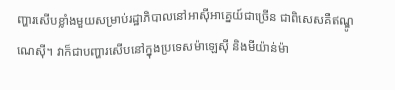ញ្ហារសើបខ្លាំងមួយសម្រាប់រដ្ឋាភិបាលនៅអាស៊ីអាគ្នេយ៍ជាច្រើន ជាពិសេសគឺឥណ្ឌូណេស៊ី។ វាក៏ជាបញ្ហារសើបនៅក្នុងប្រទេសម៉ាឡេស៊ី និងមីយ៉ាន់ម៉ា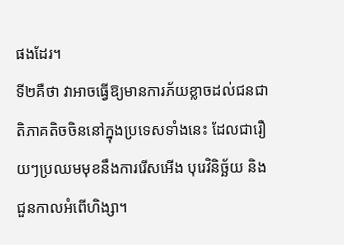ផងដែរ។
ទី២គឺថា វាអាចធ្វើឱ្យមានការភ័យខ្លាចដល់ជនជាតិភាគតិចចិននៅក្នុងប្រទេសទាំងនេះ ដែលជារឿយៗប្រឈមមុខនឹងការរើសអើង បុរេវិនិច្ឆ័យ និងជួនកាលអំពើហិង្សា។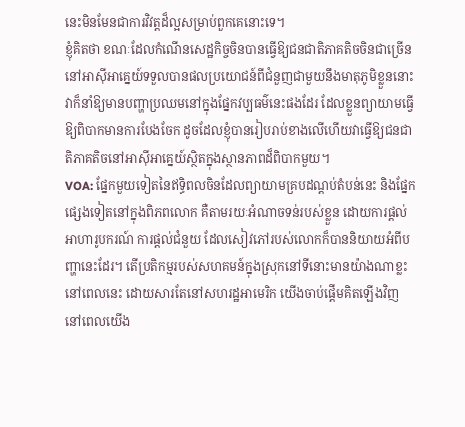នេះមិនមែនជាការវិវត្តដ៏ល្អសម្រាប់ពួកគេនោះទេ។
ខ្ញុំគិតថា ខណៈដែលកំណើនសេដ្ឋកិច្ចចិនបានធ្វើឱ្យជនជាតិភាគតិចចិនជាច្រើននៅអាស៊ីអាគ្នេយ៍ទទួលបានផលប្រយោជន៍ពីជំនួញជាមួយនឹងមាតុភូមិខ្លួននោះ វាក៏នាំឱ្យមានបញ្ហាប្រឈមនៅក្នុងផ្នែកវប្បធម៌នេះផងដែរ ដែលខ្លួនព្យាយាមធ្វើឱ្យពិបាកមានការបែងចែក ដូចដែលខ្ញុំបានរៀបរាប់ខាងលើហើយវាធ្វើឱ្យជនជាតិភាគតិចនៅអាស៊ីអាគ្នេយ៍ស្ថិតក្នុងស្ថានភាពដ៏ពិបាកមួយ។
VOA: ផ្នែកមួយទៀតនៃឥទ្ធិពលចិនដែលព្យាយាមគ្របដណ្តប់តំបន់នេះ និងផ្នែកផ្សេងទៀតនៅក្នុងពិភពលោក គឺតាមរយៈអំណាចទន់របស់ខ្លួន ដោយការផ្តល់អាហារូបករណ៍ ការផ្តល់ជំនួយ ដែលសៀវភៅរបស់លោកក៏បាននិយាយអំពីបញ្ហានេះដែរ។ តើប្រតិកម្មរបស់សហគមន៍ក្នុងស្រុកនៅទីនោះមានយ៉ាងណាខ្លះនៅពេលនេះ ដោយសារតែនៅសហរដ្ឋអាមេរិក យើងចាប់ផ្តើមគិតឡើងវិញ នៅពេលយើង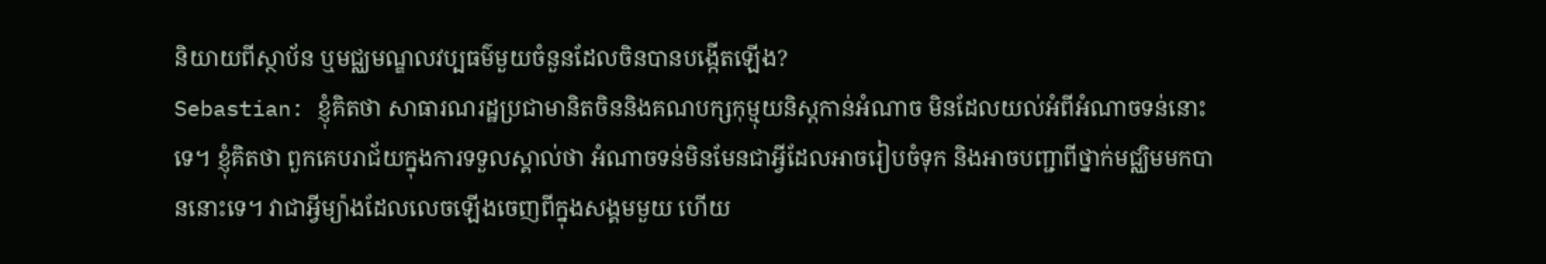និយាយពីស្ថាប័ន ឬមជ្ឈមណ្ឌលវប្បធម៌មួយចំនួនដែលចិនបានបង្កើតឡើង?
Sebastian: ខ្ញុំគិតថា សាធារណរដ្ឋប្រជាមានិតចិននិងគណបក្សកុម្មុយនិស្តកាន់អំណាច មិនដែលយល់អំពីអំណាចទន់នោះទេ។ ខ្ញុំគិតថា ពួកគេបរាជ័យក្នុងការទទួលស្គាល់ថា អំណាចទន់មិនមែនជាអ្វីដែលអាចរៀបចំទុក និងអាចបញ្ជាពីថ្នាក់មជ្ឈិមមកបាននោះទេ។ វាជាអ្វីម្យ៉ាងដែលលេចឡើងចេញពីក្នុងសង្គមមួយ ហើយ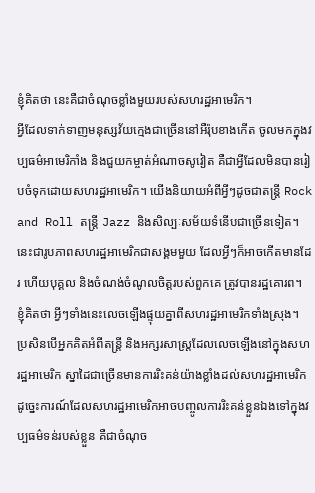ខ្ញុំគិតថា នេះគឺជាចំណុចខ្លាំងមួយរបស់សហរដ្ឋអាមេរិក។
អ្វីដែលទាក់ទាញមនុស្សវ័យក្មេងជាច្រើននៅអឺរ៉ុបខាងកើត ចូលមកក្នុងវប្បធម៌អាមេរិកាំង និងជួយកម្ចាត់អំណាចសូវៀត គឺជាអ្វីដែលមិនបានរៀបចំទុកដោយសហរដ្ឋអាមេរិក។ យើងនិយាយអំពីអ្វីៗដូចជាតន្ត្រី Rock and Roll តន្ត្រី Jazz និងសិល្បៈសម័យទំនើបជាច្រើនទៀត។ នេះជារូបភាពសហរដ្ឋអាមេរិកជាសង្គមមួយ ដែលអ្វីៗក៏អាចកើតមានដែរ ហើយបុគ្គល និងចំណង់ចំណូលចិត្តរបស់ពួកគេ ត្រូវបានរដ្ឋគោរព។ ខ្ញុំគិតថា អ្វីៗទាំងនេះលេចឡើងផ្ទុយគ្នាពីសហរដ្ឋអាមេរិកទាំងស្រុង។
ប្រសិនបើអ្នកគិតអំពីតន្ត្រី និងអក្សរសាស្ត្រដែលលេចឡើងនៅក្នុងសហរដ្ឋអាមេរិក ស្នាដៃជាច្រើនមានការរិះគន់យ៉ាងខ្លាំងដល់សហរដ្ឋអាមេរិក ដូច្នេះការណ៍ដែលសហរដ្ឋអាមេរិកអាចបញ្ចូលការរិះគន់ខ្លួនឯងទៅក្នុងវប្បធម៌ទន់របស់ខ្លួន គឺជាចំណុច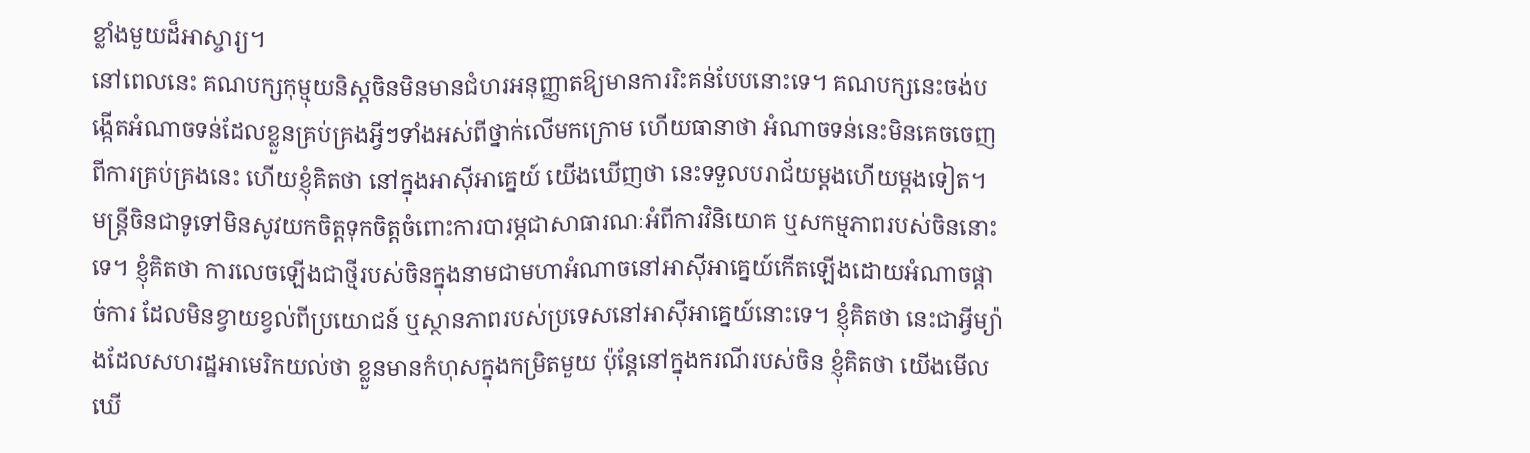ខ្លាំងមួយដ៏អាស្ចារ្យ។
នៅពេលនេះ គណបក្សកុម្មុយនិស្តចិនមិនមានជំហរអនុញ្ញាតឱ្យមានការរិះគន់បែបនោះទេ។ គណបក្សនេះចង់បង្កើតអំណាចទន់ដែលខ្លួនគ្រប់គ្រងអ្វីៗទាំងអស់ពីថ្នាក់លើមកក្រោម ហើយធានាថា អំណាចទន់នេះមិនគេចចេញពីការគ្រប់គ្រងនេះ ហើយខ្ញុំគិតថា នៅក្នុងអាស៊ីអាគ្នេយ៍ យើងឃើញថា នេះទទួលបរាជ័យម្តងហើយម្តងទៀត។
មន្ត្រីចិនជាទូទៅមិនសូវយកចិត្តទុកចិត្តចំពោះការបារម្ភជាសាធារណៈអំពីការវិនិយោគ ឬសកម្មភាពរបស់ចិននោះទេ។ ខ្ញុំគិតថា ការលេចឡើងជាថ្មីរបស់ចិនក្នុងនាមជាមហាអំណាចនៅអាស៊ីអាគ្នេយ៍កើតឡើងដោយអំណាចផ្តាច់ការ ដែលមិនខ្វាយខ្វល់ពីប្រយោជន៍ ឬស្ថានភាពរបស់ប្រទេសនៅអាស៊ីអាគ្នេយ៍នោះទេ។ ខ្ញុំគិតថា នេះជាអ្វីម្យ៉ាងដែលសហរដ្ឋអាមេរិកយល់ថា ខ្លួនមានកំហុសក្នុងកម្រិតមួយ ប៉ុន្តែនៅក្នុងករណីរបស់ចិន ខ្ញុំគិតថា យើងមើលឃើ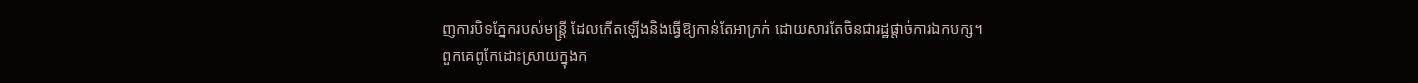ញការបិទភ្នែករបស់មន្ត្រី ដែលកើតឡើងនិងធ្វើឱ្យកាន់តែអាក្រក់ ដោយសារតែចិនជារដ្ឋផ្តាច់ការឯកបក្ស។
ពួកគេពូកែដោះស្រាយក្នុងក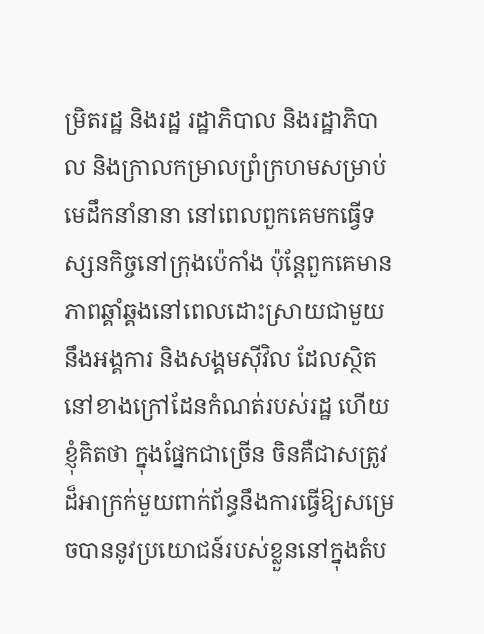ម្រិតរដ្ឋ និងរដ្ឋ រដ្ឋាភិបាល និងរដ្ឋាភិបាល និងក្រាលកម្រាលព្រំក្រហមសម្រាប់មេដឹកនាំនានា នៅពេលពួកគេមកធ្វើទស្សនកិច្ចនៅក្រុងប៉េកាំង ប៉ុន្តែពួកគេមានភាពឆ្គាំឆ្គងនៅពេលដោះស្រាយជាមួយនឹងអង្គការ និងសង្គមស៊ីវិល ដែលស្ថិតនៅខាងក្រៅដែនកំណត់របស់រដ្ឋ ហើយខ្ញុំគិតថា ក្នុងផ្នែកជាច្រើន ចិនគឺជាសត្រូវដ៏អាក្រក់មួយពាក់ព័ន្ធនឹងការធ្វើឱ្យសម្រេចបាននូវប្រយោជន៍របស់ខ្លួននៅក្នុងតំប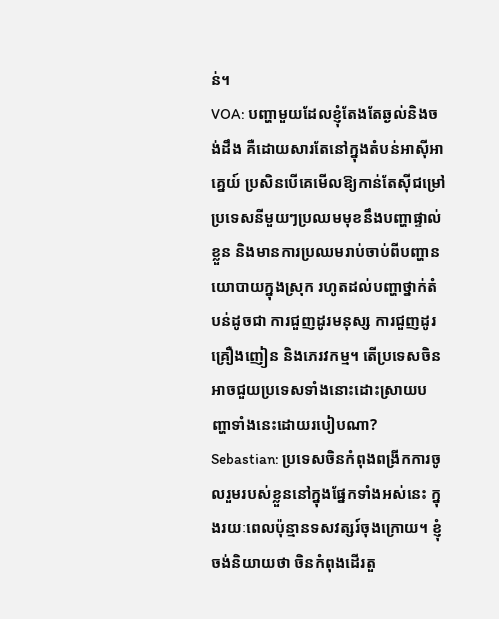ន់។
VOA: បញ្ហាមួយដែលខ្ញុំតែងតែឆ្ងល់និងចង់ដឹង គឺដោយសារតែនៅក្នុងតំបន់អាស៊ីអាគ្នេយ៍ ប្រសិនបើគេមើលឱ្យកាន់តែស៊ីជម្រៅ ប្រទេសនីមួយៗប្រឈមមុខនឹងបញ្ហាផ្ទាល់ខ្លួន និងមានការប្រឈមរាប់ចាប់ពីបញ្ហានយោបាយក្នុងស្រុក រហូតដល់បញ្ហាថ្នាក់តំបន់ដូចជា ការជួញដូរមនុស្ស ការជួញដូរគ្រឿងញៀន និងភេរវកម្ម។ តើប្រទេសចិនអាចជួយប្រទេសទាំងនោះដោះស្រាយបញ្ហាទាំងនេះដោយរបៀបណា?
Sebastian: ប្រទេសចិនកំពុងពង្រីកការចូលរួមរបស់ខ្លួននៅក្នុងផ្នែកទាំងអស់នេះ ក្នុងរយៈពេលប៉ុន្មានទសវត្សរ៍ចុងក្រោយ។ ខ្ញុំចង់និយាយថា ចិនកំពុងដើរតួ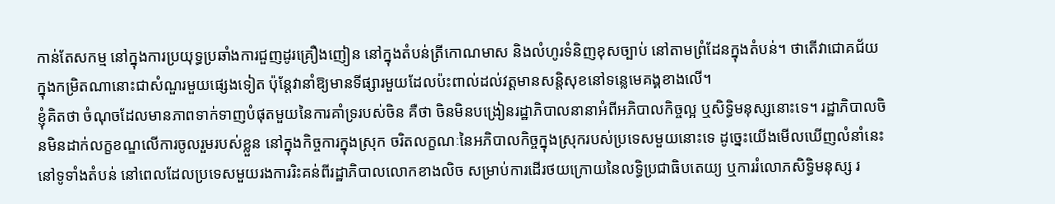កាន់តែសកម្ម នៅក្នុងការប្រយុទ្ធប្រឆាំងការជួញដូរគ្រឿងញៀន នៅក្នុងតំបន់ត្រីកោណមាស និងលំហូរទំនិញខុសច្បាប់ នៅតាមព្រំដែនក្នុងតំបន់។ ថាតើវាជោគជ័យក្នុងកម្រិតណានោះជាសំណួរមួយផ្សេងទៀត ប៉ុន្តែវានាំឱ្យមានទីផ្សារមួយដែលប៉ះពាល់ដល់វត្តមានសន្តិសុខនៅទន្លេមេគង្គខាងលើ។
ខ្ញុំគិតថា ចំណុចដែលមានភាពទាក់ទាញបំផុតមួយនៃការគាំទ្ររបស់ចិន គឺថា ចិនមិនបង្រៀនរដ្ឋាភិបាលនានាអំពីអភិបាលកិច្ចល្អ ឬសិទ្ធិមនុស្សនោះទេ។ រដ្ឋាភិបាលចិនមិនដាក់លក្ខខណ្ឌលើការចូលរួមរបស់ខ្លួន នៅក្នុងកិច្ចការក្នុងស្រុក ចរិតលក្ខណៈនៃអភិបាលកិច្ចក្នុងស្រុករបស់ប្រទេសមួយនោះទេ ដូច្នេះយើងមើលឃើញលំនាំនេះនៅទូទាំងតំបន់ នៅពេលដែលប្រទេសមួយរងការរិះគន់ពីរដ្ឋាភិបាលលោកខាងលិច សម្រាប់ការដើរថយក្រោយនៃលទ្ធិប្រជាធិបតេយ្យ ឬការរំលោភសិទ្ធិមនុស្ស រ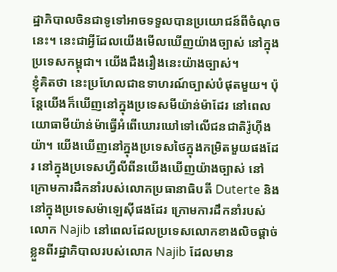ដ្ឋាភិបាលចិនជាទូទៅអាចទទួលបានប្រយោជន៍ពីចំណុចនេះ។ នេះជាអ្វីដែលយើងមើលឃើញយ៉ាងច្បាស់ នៅក្នុងប្រទេសកម្ពុជា។ យើងដឹងរឿងនេះយ៉ាងច្បាស់។
ខ្ញុំគិតថា នេះប្រហែលជាឧទាហរណ៍ច្បាស់បំផុតមួយ។ ប៉ុន្តែយើងក៏ឃើញនៅក្នុងប្រទេសមីយ៉ាន់ម៉ាដែរ នៅពេលយោធាមីយ៉ាន់ម៉ាធ្វើអំពើឃោរឃៅទៅលើជនជាតិរ៉ូហ៊ីងយ៉ា។ យើងឃើញនៅក្នុងប្រទេសថៃក្នុងកម្រិតមួយផងដែរ នៅក្នុងប្រទេសហ្វីលីពីនយើងឃើញយ៉ាងច្បាស់ នៅក្រោមការដឹកនាំរបស់លោកប្រធានាធិបតី Duterte និងនៅក្នុងប្រទេសម៉ាឡេស៊ីផងដែរ ក្រោមការដឹកនាំរបស់លោក Najib នៅពេលដែលប្រទេសលោកខាងលិចផ្តាច់ខ្លួនពីរដ្ឋាភិបាលរបស់លោក Najib ដែលមាន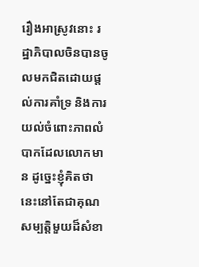រឿងអាស្រូវនោះ រដ្ឋាភិបាលចិនបានចូលមកជិតដោយផ្តល់ការគាំទ្រ និងការយល់ចំពោះភាពលំបាកដែលលោកមាន ដូច្នេះខ្ញុំគិតថា នេះនៅតែជាគុណសម្បត្តិមួយដ៏សំខា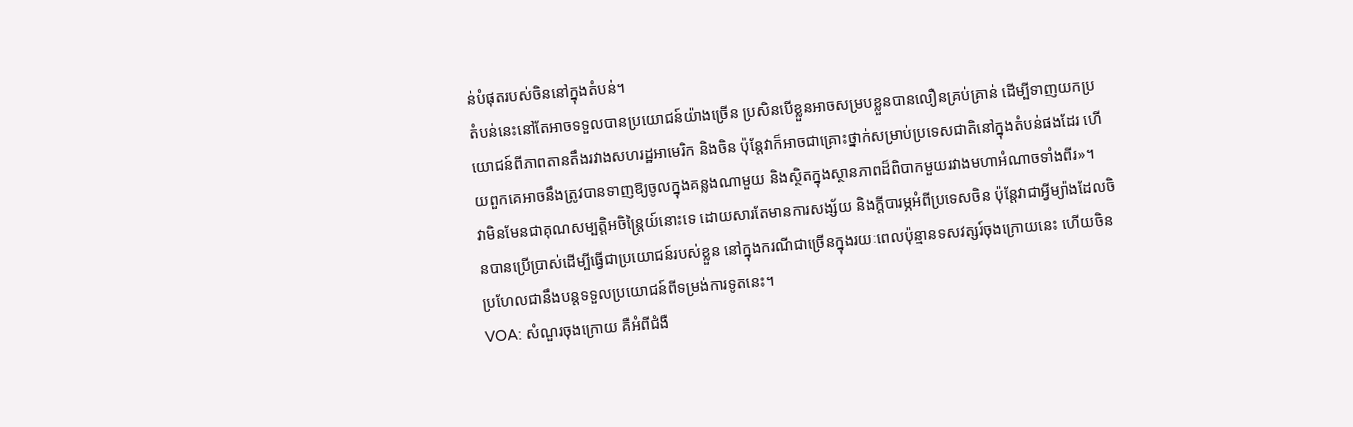ន់បំផុតរបស់ចិននៅក្នុងតំបន់។
តំបន់នេះនៅតែអាចទទួលបានប្រយោជន៍យ៉ាងច្រើន ប្រសិនបើខ្លួនអាចសម្របខ្លួនបានលឿនគ្រប់គ្រាន់ ដើម្បីទាញយកប្រយោជន៍ពីភាពតានតឹងរវាងសហរដ្ឋអាមេរិក និងចិន ប៉ុន្តែវាក៏អាចជាគ្រោះថ្នាក់សម្រាប់ប្រទេសជាតិនៅក្នុងតំបន់ផងដែរ ហើយពួកគេអាចនឹងត្រូវបានទាញឱ្យចូលក្នុងគន្លងណាមួយ និងស្ថិតក្នុងស្ថានភាពដ៏ពិបាកមួយរវាងមហាអំណាចទាំងពីរ»។
វាមិនមែនជាគុណសម្បត្តិអចិន្ត្រៃយ៍នោះទេ ដោយសារតែមានការសង្ស័យ និងក្តីបារម្ភអំពីប្រទេសចិន ប៉ុន្តែវាជាអ្វីម្យ៉ាងដែលចិនបានប្រើប្រាស់ដើម្បីធ្វើជាប្រយោជន៍របស់ខ្លួន នៅក្នុងករណីជាច្រើនក្នុងរយៈពេលប៉ុន្មានទសវត្សរ៍ចុងក្រោយនេះ ហើយចិនប្រហែលជានឹងបន្តទទួលប្រយោជន៍ពីទម្រង់ការទូតនេះ។
VOA: សំណួរចុងក្រោយ គឺអំពីជំងឺ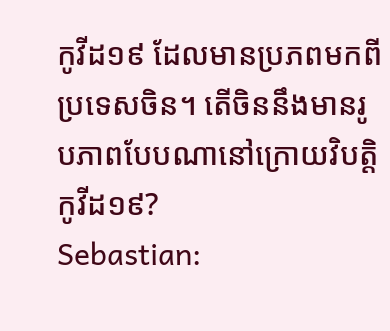កូវីដ១៩ ដែលមានប្រភពមកពីប្រទេសចិន។ តើចិននឹងមានរូបភាពបែបណានៅក្រោយវិបត្តិកូវីដ១៩?
Sebastian: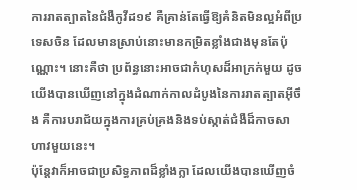ការរាតត្បាតនៃជំងឺកូវីដ១៩ គឺគ្រាន់តែធ្វើឱ្យគំនិតមិនល្អអំពីប្រទេសចិន ដែលមានស្រាប់នោះមានកម្រិតខ្លាំងជាងមុនតែប៉ុណ្ណោះ។ នោះគឺថា ប្រព័ន្ធនោះអាចជាកំហុសដ៏អាក្រក់មួយ ដូចយើងបានឃើញនៅក្នុងដំណាក់កាលដំបូងនៃការរាតត្បាតអ៊ីចឹង គឺការបរាជ័យក្នុងការគ្រប់គ្រងនិងទប់ស្កាត់ជំងឺដ៏កាចសាហាវមួយនេះ។
ប៉ុន្តែវាក៏អាចជាប្រសិទ្ធភាពដ៏ខ្លាំងក្លា ដែលយើងបានឃើញចំ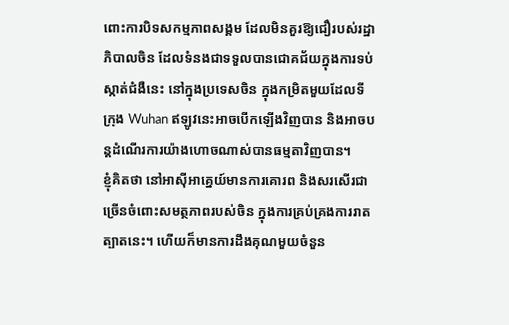ពោះការបិទសកម្មភាពសង្គម ដែលមិនគួរឱ្យជឿរបស់រដ្ឋាភិបាលចិន ដែលទំនងជាទទួលបានជោគជ័យក្នុងការទប់ស្កាត់ជំងឺនេះ នៅក្នុងប្រទេសចិន ក្នុងកម្រិតមួយដែលទីក្រុង Wuhan ឥឡូវនេះអាចបើកឡើងវិញបាន និងអាចបន្តដំណើរការយ៉ាងហោចណាស់បានធម្មតាវិញបាន។
ខ្ញុំគិតថា នៅអាស៊ីអាគ្នេយ៍មានការគោរព និងសរសើរជាច្រើនចំពោះសមត្ថភាពរបស់ចិន ក្នុងការគ្រប់គ្រងការរាតត្បាតនេះ។ ហើយក៏មានការដឹងគុណមួយចំនួន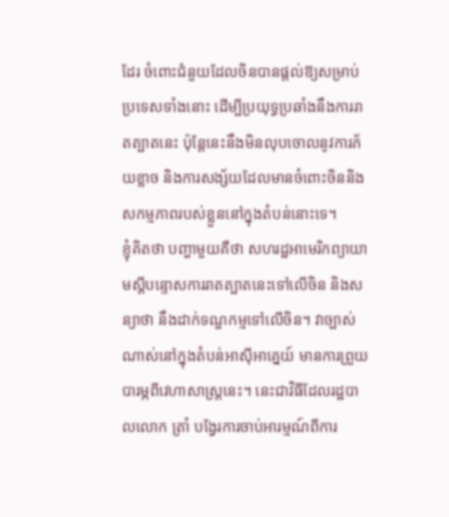ដែរ ចំពោះជំនួយដែលចិនបានផ្តល់ឱ្យសម្រាប់ប្រទេសទាំងនោះ ដើម្បីប្រយុទ្ធប្រឆាំងនឹងការរាតត្បាតនេះ ប៉ុន្តែនេះនឹងមិនលុបចោលនូវការភ័យខ្លាច និងការសង្ស័យដែលមានចំពោះចិននិងសកម្មភាពរបស់ខ្លួននៅក្នុងតំបន់នោះទេ។
ខ្ញុំគិតថា បញ្ហាមួយគឺថា សហរដ្ឋអាមេរិកព្យាយាមស្តីបន្ទោសការរាតត្បាតនេះទៅលើចិន និងសន្យាថា នឹងដាក់ទណ្ឌកម្មទៅលើចិន។ វាច្បាស់ណាស់នៅក្នុងតំបន់អាស៊ីអាគ្នេយ៍ មានការព្រួយបារម្ភពីវេហាសាស្ត្រនេះ។ នេះជាវិធីដែលរដ្ឋបាលលោក ត្រាំ បង្វែរការចាប់អារម្មណ៍ពីការ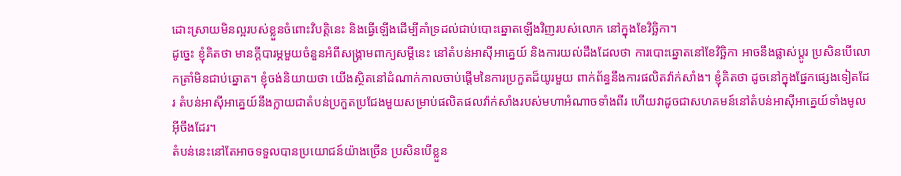ដោះស្រាយមិនល្អរបស់ខ្លួនចំពោះវិបត្តិនេះ និងធ្វើឡើងដើម្បីគាំទ្រដល់ជាប់បោះឆ្នោតឡើងវិញរបស់លោក នៅក្នុងខែវិច្ឆិកា។
ដូច្នេះ ខ្ញុំគិតថា មានក្តីបារម្ភមួយចំនួនអំពីសង្គ្រាមពាក្យសម្តីនេះ នៅតំបន់អាស៊ីអាគ្នេយ៍ និងការយល់ដឹងដែលថា ការបោះឆ្នោតនៅខែវិច្ឆិកា អាចនឹងផ្លាស់ប្តូរ ប្រសិនបើលោកត្រាំមិនជាប់ឆ្នោត។ ខ្ញុំចង់និយាយថា យើងស្ថិតនៅដំណាក់កាលចាប់ផ្តើមនៃការប្រកួតដ៏យូរមួយ ពាក់ព័ន្ធនឹងការផលិតវ៉ាក់សាំង។ ខ្ញុំគិតថា ដូចនៅក្នុងផ្នែកផ្សេងទៀតដែរ តំបន់អាស៊ីអាគ្នេយ៍នឹងក្លាយជាតំបន់ប្រកួតប្រជែងមួយសម្រាប់ផលិតផលវ៉ាក់សាំងរបស់មហាអំណាចទាំងពីរ ហើយវាដូចជាសហគមន៍នៅតំបន់អាស៊ីអាគ្នេយ៍ទាំងមូលអ៊ីចឹងដែរ។
តំបន់នេះនៅតែអាចទទួលបានប្រយោជន៍យ៉ាងច្រើន ប្រសិនបើខ្លួន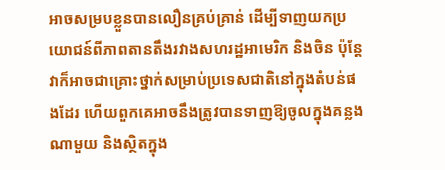អាចសម្របខ្លួនបានលឿនគ្រប់គ្រាន់ ដើម្បីទាញយកប្រយោជន៍ពីភាពតានតឹងរវាងសហរដ្ឋអាមេរិក និងចិន ប៉ុន្តែវាក៏អាចជាគ្រោះថ្នាក់សម្រាប់ប្រទេសជាតិនៅក្នុងតំបន់ផងដែរ ហើយពួកគេអាចនឹងត្រូវបានទាញឱ្យចូលក្នុងគន្លងណាមួយ និងស្ថិតក្នុង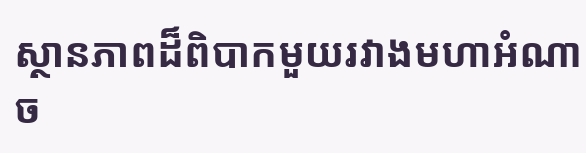ស្ថានភាពដ៏ពិបាកមួយរវាងមហាអំណាច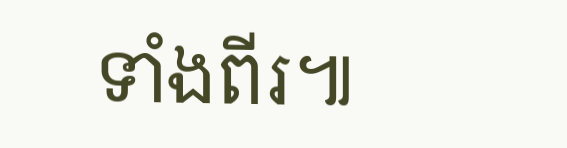ទាំងពីរ៕